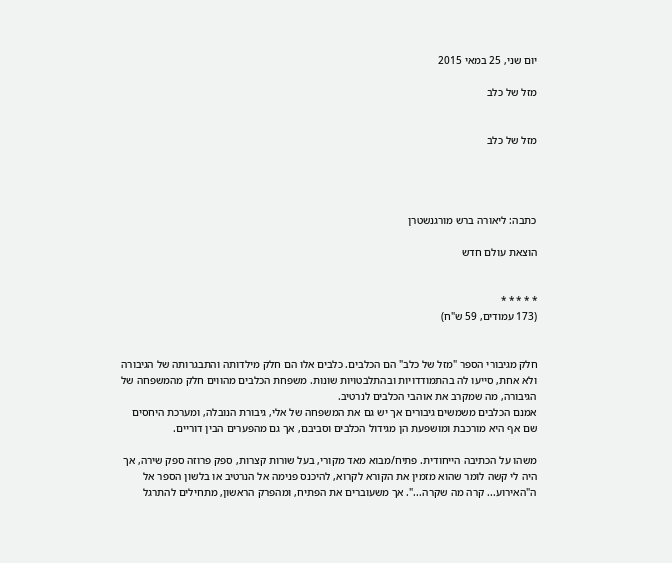יום שני, 25 במאי 2015

מזל של כלב


מזל של כלב




כתבה: ליאורה ברש מורגנשטרן

הוצאת עולם חדש


* * * * *
(173 עמודים, 59 ש"ח)


חלק מגיבורי הספר "מזל של כלב" הם הכלבים. כלבים אלו הם חלק מילדותה והתבגרותה של הגיבורה ולא אחת, סייעו לה בהתמודדויות ובהתלבטויות שונות. משפחת הכלבים מהווים חלק מהמשפחה של הגיבורה, מה שמקרב את אוהבי הכלבים לנרטיב.
אמנם הכלבים משמשים גיבורים אך יש גם את המשפחה של אלי, גיבורת הנובלה, ומערכת היחסים שם אף היא מורכבת ומושפעת הן מגידול הכלבים וסביבם, אך גם מהפערים הבין דוריים.

משהו על הכתיבה הייחודית. פתיח/מבוא מאד מקורי, בעל שורות קצרות, ספק פרוזה ספק שירה, אך היה לי קשה לומר שהוא מזמין את הקורא לקרוא, להיכנס פנימה אל הנרטיב או בלשון הספר אל ה"האירוע... קרה מה שקרה...". אך משעוברים את הפתיח, ומהפרק הראשון, מתחילים להתרגל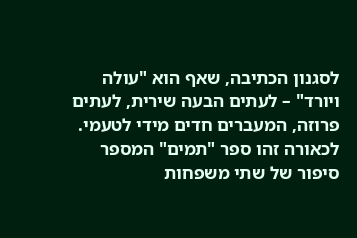לסגנון הכתיבה, שאף הוא "עולה ויורד" – לעתים הבעה שירית, לעתים פרוזה, המעברים חדים מידי לטעמי.
לכאורה זהו ספר "תמים" המספר סיפור של שתי משפחות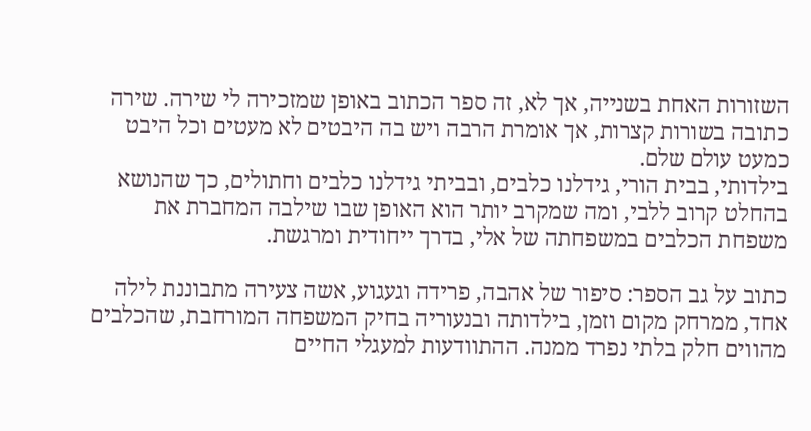השזורות האחת בשנייה, אך לא, זה ספר הכתוב באופן שמזכירה לי שירה. שירה כתובה בשורות קצרות, אך אומרת הרבה ויש בה היבטים לא מעטים וכל היבט כמעט עולם שלם.
בילדותי, בבית הורי, גידלנו כלבים, ובביתי גידלנו כלבים וחתולים, כך שהנושא בהחלט קרוב ללבי, ומה שמקרב יותר הוא האופן שבו שילבה המחברת את משפחת הכלבים במשפחתה של אלי, בדרך ייחודית ומרגשת.

כתוב על גב הספר: סיפור של אהבה, פרידה וגעגוע, אשה צעירה מתבוננת לילה אחד, ממרחק מקום וזמן, בילדותה ובנעוריה בחיק המשפחה המורחבת, שהכלבים מהווים חלק בלתי נפרד ממנה. ההתוודעות למעגלי החיים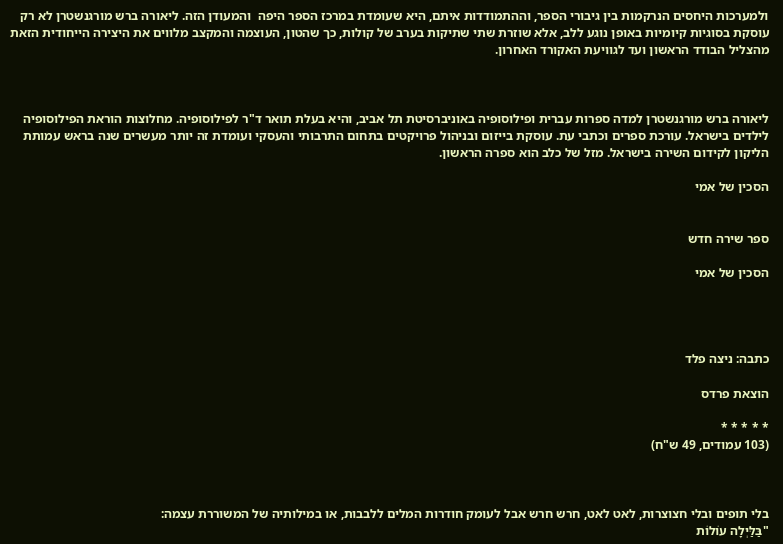ולמערכות היחסים הנרקמות בין גיבורי הספר, וההתמודדות איתם, היא שעומדת במרכז הספר היפה  והמעודן הזה. ליאורה ברש מורגנשטרן לא רק עוסקת בסוגיות קיומיות באופן נוגע ללב, אלא שוזרת שתי שתיקות בערב של קולות, כך שהטון, העוצמה והמקצב מלווים את היצירה הייחודית הזאת מהצליל הבודד הראשון ועד לגוויעת האקורד האחרון.



ליאורה ברש מורגנשטרן למדה ספרות עברית ופילוסופיה באוניברסיטת תל אביב, והיא בעלת תואר ד"ר לפילוסופיה. מחלוצות הוראת הפילוסופיה לילדים בישראל. עורכת ספרים וכתבי עת. עוסקת בייזום ובניהול פרויקטים בתחום התרבותי והעסקי ועומדת זה יותר מעשרים שנה בראש עמותת הליקון לקידום השירה בישראל. מזל של כלב הוא ספרה הראשון.

הסכין של אמי


ספר שירה חדש

הסכין של אמי




כתבה: ניצה פלד

הוצאת פרדס

* * * * *
(103 עמודים, 49 ש"ח)



בלי תופים ובלי חצוצרות, לאט לאט, חרש חרש אבל לעומק חודרות המלים ללבבות, או במילותיה של המשוררת עצמה:
"בַּלַּיְלָה עוֹלוֹת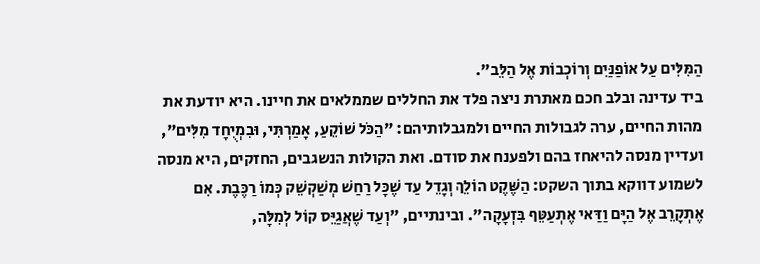הַמִּלִּים עַל אוֹפַנַּיִם וְרוֹכְבוֹת אֶל הַלֵּב".
ביד עדינה ובלב חכם מאתרת ניצה פלד את החללים שממלאים את חיינו. היא יודעת את מהות החיים, ערה לגבולות החיים ולמגבלותיהם: "הַכֹּל שׁוֹקֵעַ, אָמַרְתִּי, וּבִמְיֻחָד מִלִּים", ועדיין מנסה להיאחז בהם ולפענח את סודם. ואת הקולות הנשגבים, החזקים, היא מנסה לשמוע דווקא בתוך השקט: הַשֶּׁקֶט הוֹלֵךְ וְגָדֵל עַד שֶׁכָּל רַחַשׁ מְשַׁקְשֵׁק כְּמוֹ רַכֶּבֶת. אִם אֶתְקָרֵב אֶל הַיָּם וַדַּאי אֶתְעַטֵּף בִּזְעָקָה". ובינתיים, "וְעַד שֶׁאֲגַיֵּס קוֹל לְמִלָּה,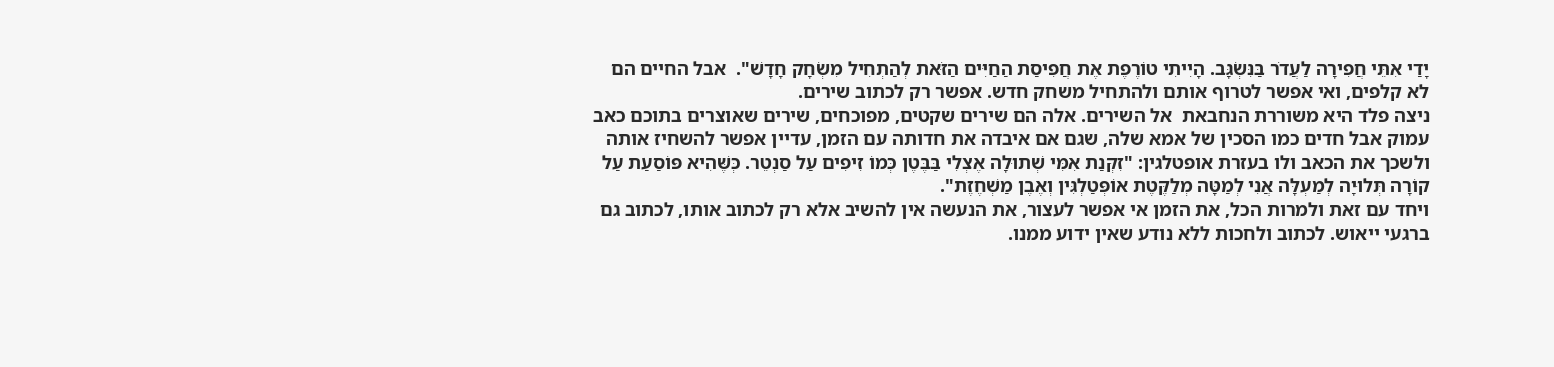יָדַי אִתֵּי חֲפִירָה לַעֲדׂר בַּנִּשְׂגָּב. הָיִיתִי טוֹרֶפֶת אֶת חֲפִיסַת הַחַיִּים הַזֹּאת לְהַתְחִיל מִשְׂחָק חָדָשׁ".  אבל החיים הם לא קלפים, ואי אפשר לטרוף אותם ולהתחיל משחק חדש. אפשר רק לכתוב שירים.
ניצה פלד היא משוררת הנחבאת  אל השירים. אלה הם שירים שקטים, מפוכחים, שירים שאוצרים בתוכם כאב עמוק אבל חדים כמו הסכין של אמא שלה, שגם אם איבדה את חדותה עם הזמן, עדיין אפשר להשחיז אותה ולשכך את הכאב ולו בעזרת אופטלגין: "זִקְּנַת אִמִּי שְׁתוּלָה אֶצְלִי בַּבֶּטֶן כְּמוֹ זִיפִים עַל סַנְטֵר. כְּשֶּׁהִיא פּוֹסַעַת עַל קוֹרָה תְּלוּיָה לְמַעְלָּה אֲנִי לְמַטָּה מְלַקֶּטֶת אוֹפְּטַלְגִּין וְאֶבֶן מַשְׁחֶזֶת".
ויחד עם זאת ולמרות הכל, את הזמן אי אפשר לעצור, את הנעשה אין להשיב אלא רק לכתוב אותו, לכתוב גם ברגעי ייאוש. לכתוב ולחכות ללא נודע שאין ידוע ממנו.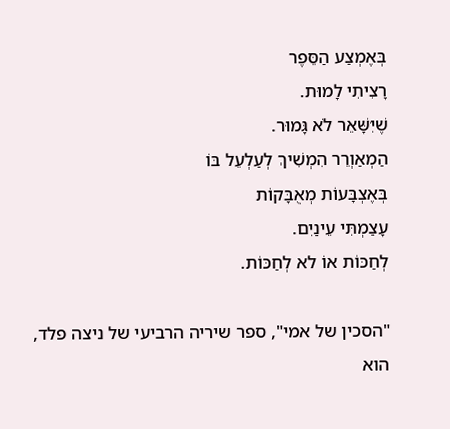בְּאֶמְצַע הַסֵּפֶר
רָצִיתִי לָמוּת.
שֶׁיִּשָּׁאֵר לֹא גָּמוּר.
הַמְאַוְרֵר הִמְשִׁיךְ לְעַלְעֵל בּוֹ
בְּאֶצְבָּעוֹת מְאֻבָּקוֹת
עָצַמְתִּי עֵינַיִם.
לְחַכּוֹת אוֹ לא לְחַכּוֹת.

"הסכין של אמי", ספר שיריה הרביעי של ניצה פלד, הוא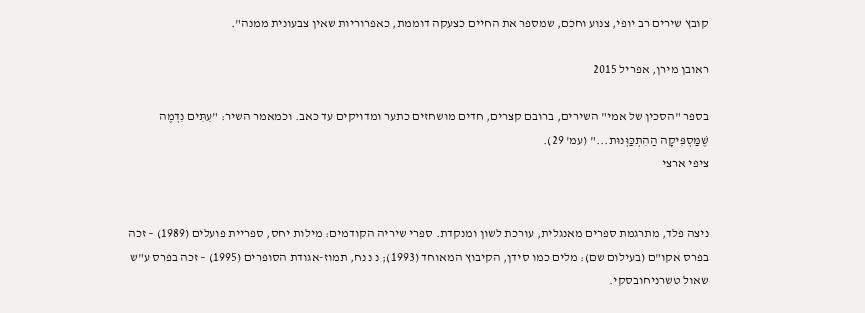קובץ שירים רב יופי, צנוע וחכם, שמספר את החיים כצעקה דוממת, כאפרוריות שאין צבעונית ממנה".

ראובן מירן, אפריל 2015

בספר "הסכין של אמי" השירים, ברובם קצרים, חדים מושחזים כתער ומדויקים עד כאב. וכמאמר השיר: "עִתִּים נִדְמֶה שֶׁמַּסְפִּיקָה הַהִתְכַּוְּנוּת..." (עמ' 29).
ציפי ארצי


ניצה פלד, מתרגמת ספרים מאנגלית, עורכת לשון ומנקדת. ספרי שיריה הקודמים: מילות יחס, ספריית פועלים (1989) – זכה בפרס אקו"ם (בעילום שם): מלים כמו סידן, הקיבוץ המאוחד (1993); נ נ נח, תמוז-אגודת הסופרים (1995) – זכה בפרס ע"ש שאול טשרניחובסקי.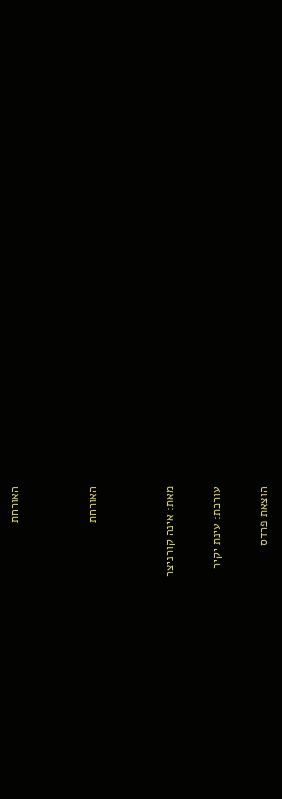האורחת




האורחת




מאת: אינה קורניצר


עורכת: עינת יקיר


הוצאת פרדס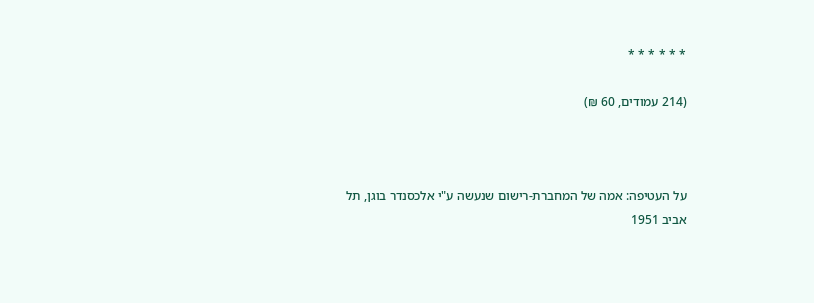* * * * * *

(214 עמודים, 60 ₪)



על העטיפה: אמה של המחברת-רישום שנעשה ע"י אלכסנדר בוגן, תל אביב 1951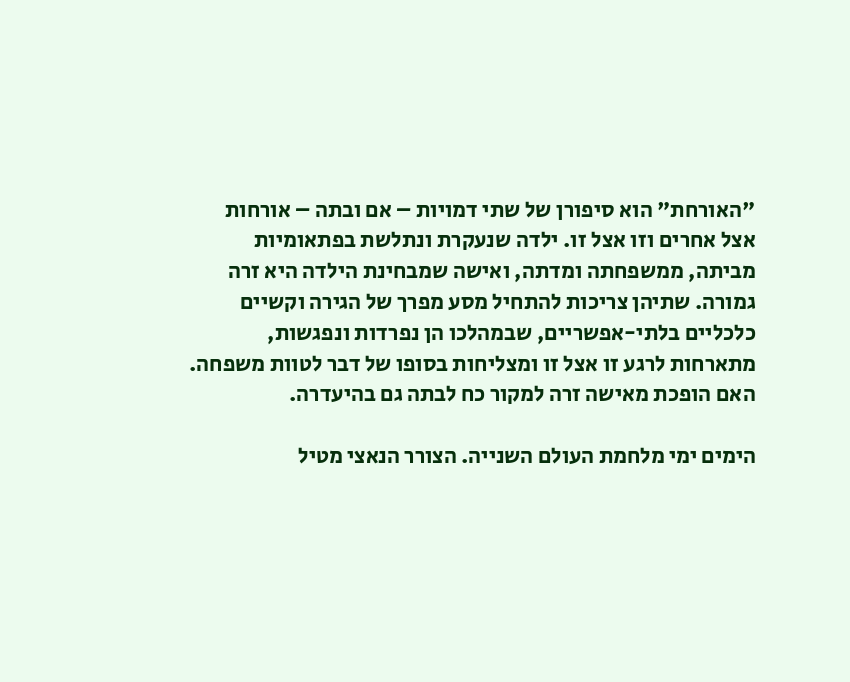"האורחת" הוא סיפורן של שתי דמויות – אם ובתה – אורחות אצל אחרים וזו אצל זו. ילדה שנעקרת ונתלשת בפתאומיות מביתה, ממשפחתה ומדתה, ואישה שמבחינת הילדה היא זרה גמורה. שתיהן צריכות להתחיל מסע מפרך של הגירה וקשיים כלכליים בלתי-אפשריים, שבמהלכו הן נפרדות ונפגשות, מתארחות לרגע זו אצל זו ומצליחות בסופו של דבר לטוות משפחה. האם הופכת מאישה זרה למקור כח לבתה גם בהיעדרה.

הימים ימי מלחמת העולם השנייה. הצורר הנאצי מטיל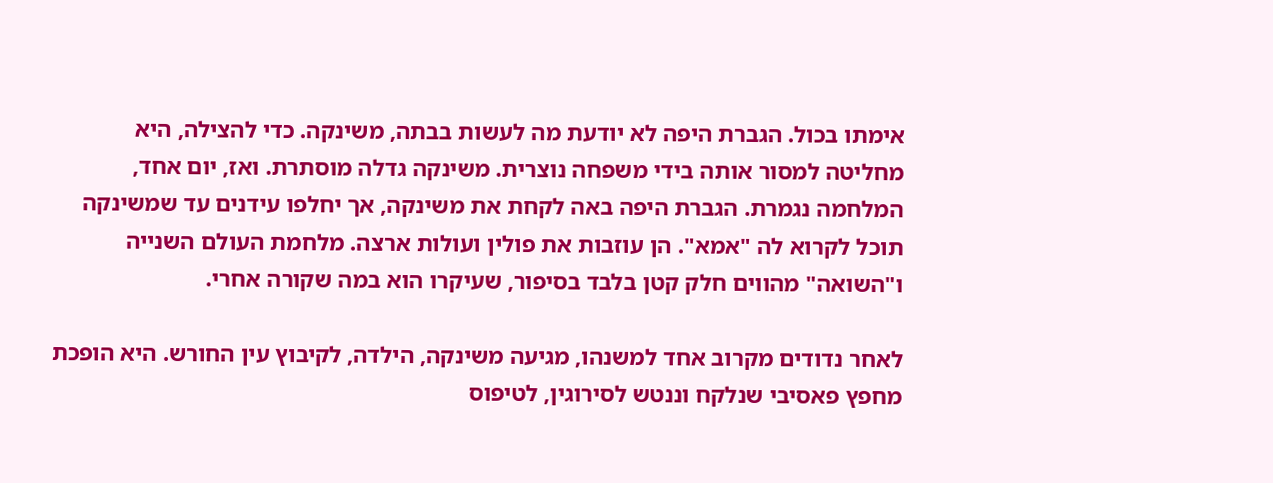אימתו בכול. הגברת היפה לא יודעת מה לעשות בבתה, משינקה. כדי להצילה, היא מחליטה למסור אותה בידי משפחה נוצרית. משינקה גדלה מוסתרת. ואז, יום אחד, המלחמה נגמרת. הגברת היפה באה לקחת את משינקה, אך יחלפו עידנים עד שמשינקה תוכל לקרוא לה "אמא". הן עוזבות את פולין ועולות ארצה. מלחמת העולם השנייה ו"השואה" מהווים חלק קטן בלבד בסיפור, שעיקרו הוא במה שקורה אחרי.

לאחר נדודים מקרוב אחד למשנהו, מגיעה משינקה, הילדה, לקיבוץ עין החורש. היא הופכת מחפץ פאסיבי שנלקח וננטש לסירוגין, לטיפוס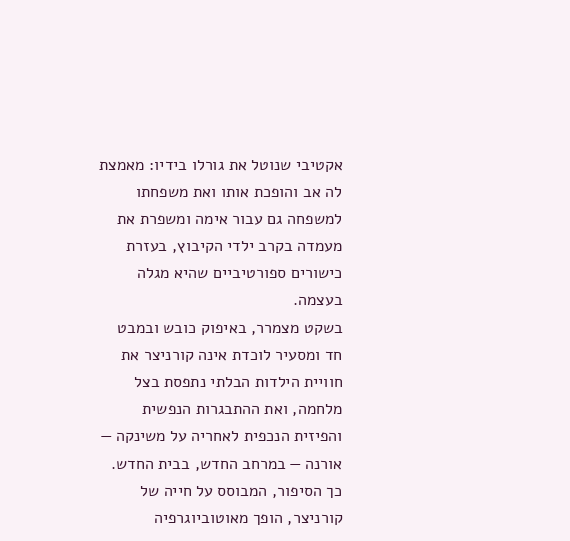אקטיבי שנוטל את גורלו בידיו: מאמצת לה אב והופכת אותו ואת משפחתו למשפחה גם עבור אימה ומשפרת את מעמדה בקרב ילדי הקיבוץ, בעזרת כישורים ספורטיביים שהיא מגלה בעצמה.
בשקט מצמרר, באיפוק כובש ובמבט חד ומסעיר לוכדת אינה קורניצר את חוויית הילדות הבלתי נתפסת בצל מלחמה, ואת ההתבגרות הנפשית והפיזית הנכפית לאחריה על משינקה — אורנה — במרחב החדש, בבית החדש. כך הסיפור, המבוסס על חייה של קורניצר, הופך מאוטוביוגרפיה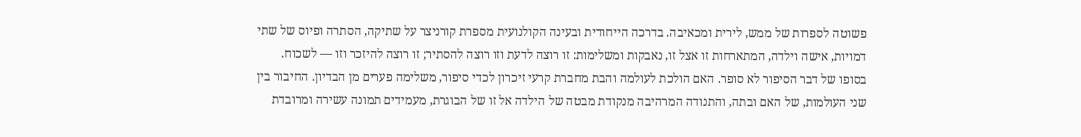פשוטה לספרות של ממש, לירית ומכאיבה. בדרכה הייחודית ובעינה הקולנועית מספרת קורניצר על שתיקה, הסתרה ופיוס של שתי דמויות, אישה וילדה, המתארחות זו אצל זו, נאבקות ומשלימות: זו רוצה לדעת וזו רוצה להסתיר; זו רוצה להיזכר וזו — לשכוח. בסופו של דבר הסיפור לא סופר. האם הולכת לעולמה והבת מחברת קרעי זיכרון לכדי סיפור, משלימה פערים מן הבדיון. החיבור בין שני העולמות, של האם ובתה, והתנודה המרהיבה מנקודת מבטה של הילדה אל זו של הבוגרת, מעמידים תמונה עשירה ומרובדת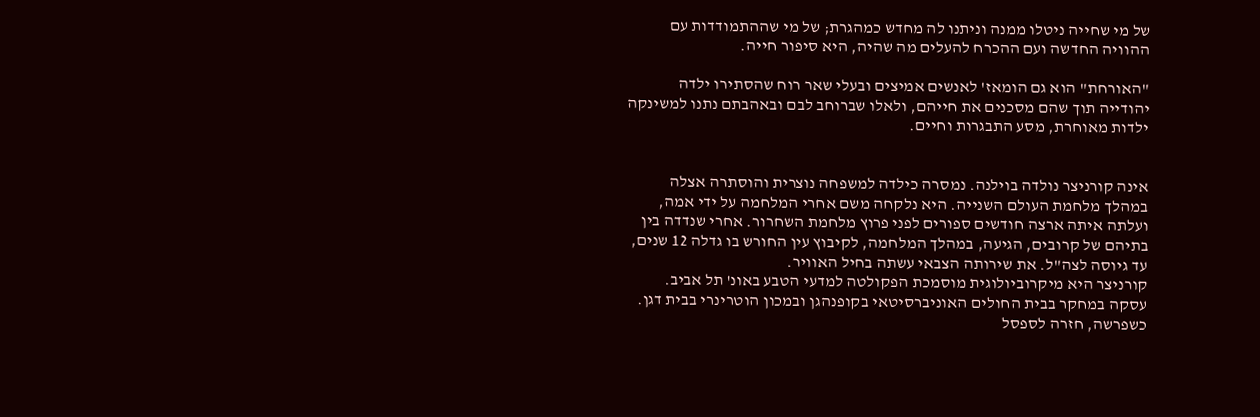של מי שחייה ניטלו ממנה וניתנו לה מחדש כמהגרת; של מי שההתמודדות עם ההוויה החדשה ועם ההכרח להעלים מה שהיה, היא סיפור חייה.

"האורחת" הוא גם הומאז' לאנשים אמיצים ובעלי שאר רוח שהסתירו ילדה יהודייה תוך שהם מסכנים את חייהם, ולאלו שברוחב לבם ובאהבתם נתנו למשינקה ילדות מאוחרת, מסע התבגרות וחיים.


אינה קורניצר נולדה בוילנה. נמסרה כילדה למשפחה נוצרית והוסתרה אצלה במהלך מלחמת העולם השנייה. היא נלקחה משם אחרי המלחמה על ידי אמה, ועלתה איתה ארצה חודשים ספורים לפני פרוץ מלחמת השחרור. אחרי שנדדה בין בתיהם של קרובים, הגיעה, במהלך המלחמה, לקיבוץ עין החורש בו גדלה 12 שנים, עד גיוסה לצה"ל. את שירותה הצבאי עשתה בחיל האוויר.
קורניצר היא מיקרוביולוגית מוסמכת הפקולטה למדעי הטבע באונ' תל אביב. עסקה במחקר בבית החולים האוניברסיטאי בקופנהגן ובמכון הוטרינרי בבית דגן.
כשפרשה, חזרה לספסל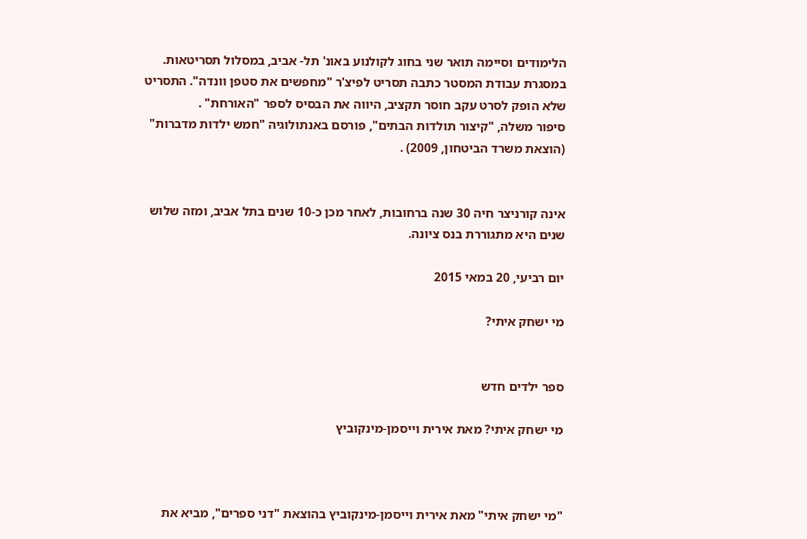הלימודים וסיימה תואר שני בחוג לקולנוע באונ' תל- אביב, במסלול תסריטאות. במסגרת עבודת המסטר כתבה תסריט לפיצ'ר "מחפשים את סטפן וונדה". התסריט שלא הופק לסרט עקב חוסר תקציב, היווה את הבסיס לספר "האורחת" .
סיפור משלה, "קיצור תולדות הבתים", פורסם באנתולוגיה "חמש ילדות מדברות" (הוצאת משרד הביטחון, 2009) .


אינה קורניצר חיה 30 שנה ברחובות, לאחר מכן כ-10 שנים בתל אביב, ומזה שלוש שנים היא מתגוררת בנס ציונה.

יום רביעי, 20 במאי 2015

מי ישחק איתי?


ספר ילדים חדש

מי ישחק איתי? מאת אירית וייסמן-מינקוביץ



"מי ישחק איתי" מאת אירית וייסמן-מינקוביץ בהוצאת "דני ספרים", מביא את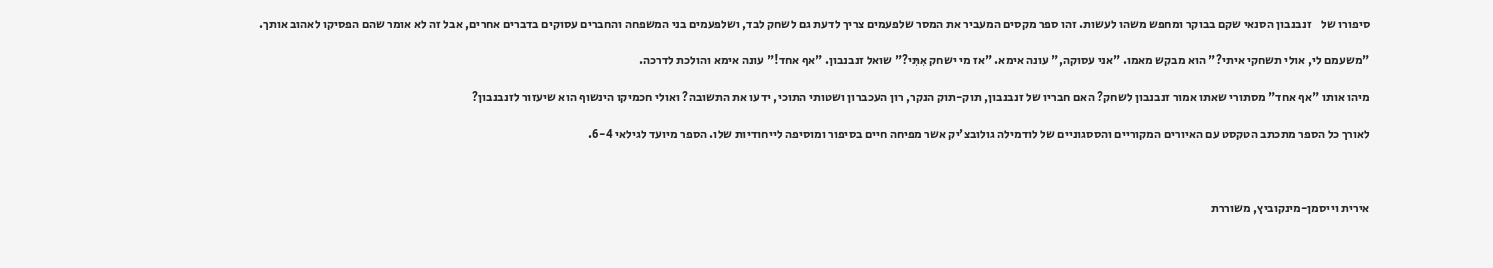סיפורו של    זנבנבון הסנאי שקם בבוקר ומחפש משהו לעשות. זהו ספר מקסים המעביר את המסר שלפעמים צריך לדעת גם לשחק לבד, ושלפעמים בני המשפחה והחברים עסוקים בדברים אחרים, אבל זה לא אומר שהם הפסיקו לאהוב אותך.

"משעמם לי, אולי תשחקי איתי?" הוא מבקש מאמו. "אני עסוקה," עונה אימא. "אז מי ישחק אִתִּי?" שואל זנבנבון. "אף אחד!" עונה אימא והולכת לדרכה.

מיהו אותו "אף אחד" מסתורי שאתו אמור זנבנבון לשחק? האם חבריו של זנבנבון, תוק-תוק הנקר, רון העכברון ושטותי התוכי, ידעו את התשובה? ואולי חכמיקו הינשוף הוא שיעזור לזנבנבון?

לאורך כל הספר מתכתב הטקסט עם האיורים המקוריים והססגוניים של לודמילה גולובצ'יק אשר מפיחה חיים בסיפור ומוסיפה לייחודיות שלו. הספר מיועד לגילאי 6-4.



אירית וייסמן-מינקוביץ, משוררת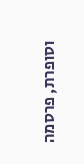וסופרת, פרסמה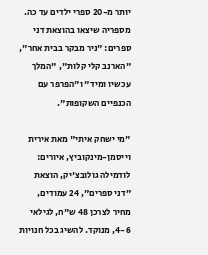יותר מ-20 ספרי ילדים עד כה. מספריה שיצאו בהוצאת דני ספרים: "ניר מבקר בבית אחר", "הארנב קלי קלות", "המלך עכשיו ומיד" ו"הפרפר עם הכנפיים השקופות".

"מי ישחק איתי" מאת אירית וייסמן-מינקוביץ, איורים: לודמילה גולובצ'יק, הוצאת "דני ספרים", 24 עמודים, מחיר לצרכן 48 ש"ח, לגילאי 4-6, מנוקד. להשיג בכל חנויות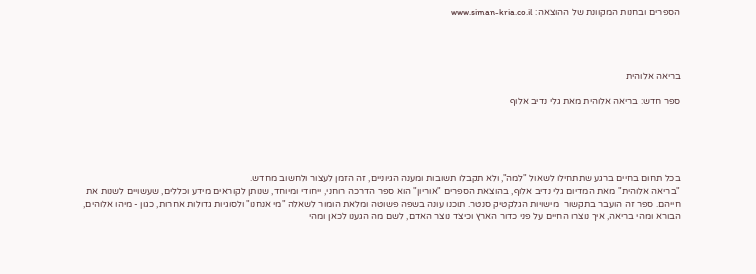הספרים ובחנות המקוונת של ההוצאה: www.siman-kria.co.il




בריאה אלוהית

ספר חדש: בריאה אלוהית מאת גלי נדיב אלוף





בכל תחום בחיים ברגע שתתחילו לשאול "למה", ולא תקבלו תשובות ומענה הגיוניים, זה הזמן לעצור ולחשוב מחדש.
"בריאה אלוהית" מאת המדיום גלי נדיב אלוף, בהוצאת הספרים "אוריון" הוא ספר הדרכה רוחני, ייחודי ומיוחד, שנותן לקוראים מידע וכללים, שעשויים לשנות את חייהם. ספר זה הועבר בתקשור  מישויות הגלקטיק סנטר. תוכנו עונה בשפה פשוטה ומלאת הומור לשאלה "מי אנחנו" ולסוגיות גדולות אחרות, כגון - מיהו אלוהים, הבורא ומהי בריאה, איך נוצרו החיים על פני כדור הארץ וכיצד נוצר האדם, לשם מה הגענו לכאן ומהי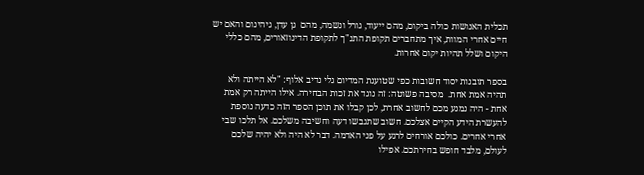תכלית האנושות כולה ביקום, מהם ייעוד, גורל ונשמה, מהם  גן עדן, גיהינום והאם יש חיים אחרי המוות, איך מתחברים תקופת התנ"ך לתקופת הדינוזאורים, מהם כללי היקום ושלל תהיות יקום אחרות.

בספר תובנות יסוד חשובות כפי שטוענת המדיום גלי נדיב אלוף: "לא הייתה ולא תהיה אמת אחת.  מסיבה פשוטה: זה נוגד את זכות הבחירה. אילו הייתה רק אמת אחת - היה נמנע מכם לחשוב אחרת, לכן קבלו את תוכן הספר הזה כדעה נוספת להעשרת הידע הקיים אצלכם. חשוב שתגבשו דעה וחשיבה משלכם. אל תלכו שבי אחרי אחרים. כולכם אורחים לרגע על פני האדמה. דבר לא היה ולא יהיה שלכם לעולם, מלבד חופש בחירתכם. אפילו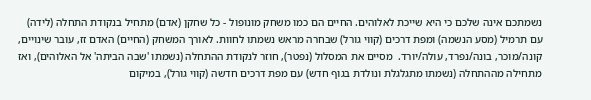נשמתכם אינה שלכם כי היא שייכת לאלוהים. החיים הם כמו משחק מונופול - כל שחקן (אדם) מתחיל בנקודת התחלה (לידה)  עם תרמיל (מסע הנשמה) ומפת דרכים (קווי גורל) שבחרה מראש נשמתו לחוות. לאורך המשחק (החיים) האדם זז, עובר שינויים, קונה/מוכר, בונה/נפרד, עולה/יורד.  מסיים את המסלול (נפטר), חוזר לנקודת ההתחלה (נשמתו 'שבה הביתה' אל האלוהים), ואז מתחילה מההתחלה (נשמתו מתגלגלת ונולדת בגוף חדש) עם מפת דרכים חדשה (קווי גורל), במיקום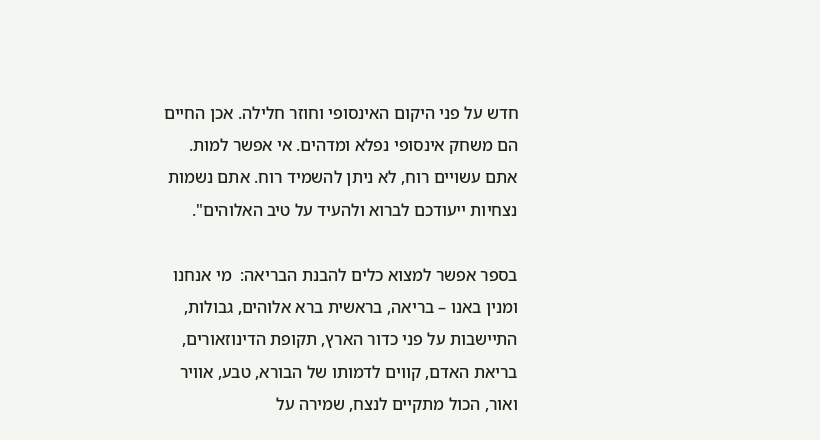חדש על פני היקום האינסופי וחוזר חלילה. אכן החיים הם משחק אינסופי נפלא ומדהים. אי אפשר למות. אתם עשויים רוח, לא ניתן להשמיד רוח. אתם נשמות נצחיות ייעודכם לברוא ולהעיד על טיב האלוהים".

בספר אפשר למצוא כלים להבנת הבריאה:  מי אנחנו ומנין באנו – בריאה, בראשית ברא אלוהים, גבולות, התיישבות על פני כדור הארץ, תקופת הדינוזאורים, בריאת האדם, קווים לדמותו של הבורא, טבע, אוויר ואור, הכול מתקיים לנצח, שמירה על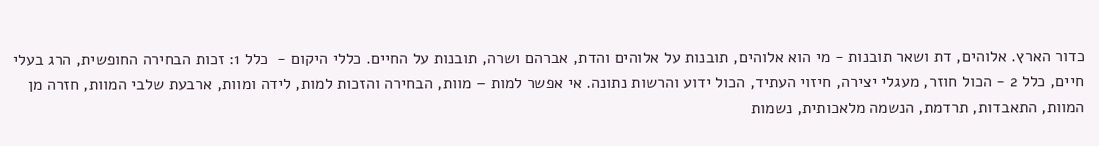כדור הארץ. אלוהים, דת ושאר תובנות - מי הוא אלוהים, תובנות על אלוהים והדת, אברהם ושרה, תובנות על החיים. כללי היקום -  כלל 1: זכות הבחירה החופשית, הרג בעלי חיים, כלל 2 - הכול חוזר, מעגלי יצירה, חיזוי העתיד, הכול ידוע והרשות נתונה. אי אפשר למות – מוות, הבחירה והזכות למות, לידה ומוות, ארבעת שלבי המוות, חזרה מן המוות, התאבדות, תרדמת, הנשמה מלאכותית, נשמות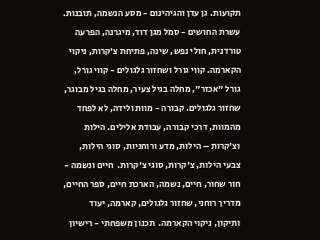תקועות. גן עדן והגיהינום - מסע הנשמה, תובנות. עשרת החושים - סמל מגן דוד, מיגרנה, הפרעה טורדנית, חולי נפש, שינה, פתיחת צ'קרות, ניקוי הקארמה. קווי גורל ושחזור גלגולים - קווי גורל, גורל "אכזר", מחלה בגיל צעיר, מחלה בגיל מבוגר, שחזור גלגולים. קבורה - מוות ולידה, לא לפחד מהמוות, דרכי קבורה, עבודת אלילים. הילות וצ'קרות – הילות, מדע ורוחניות, סוגי הילות, צבעי הילות, צ'קרות, סוגי צ'קרות.  חיים ונשמה - חור שחור, חיים, נשמה, הארכת חיים, ספר החיים, מדריך רוחני, שחזור גלגולים, קארמה, יעוד ותיקון, ניקוי הקארמה.  תכנון משפחתי - רישיון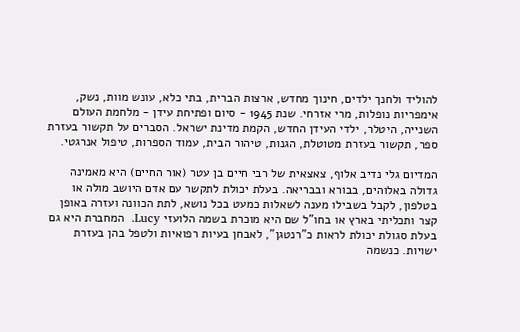להוליד ולחנך ילדים, חינוך מחדש, ארצות הברית, בתי כלא, עונש מוות, נשק, אימפריות נופלות, מרי אזרחי. שנת 1945 - סיום ופתיחת עידן - מלחמת העולם השנייה, היטלר, ילדי העידן החדש, הקמת מדינת ישראל. הסברים על תקשור בעזרת ספר, תקשור בעזרת מטוטלת, הגנות, טיהור הבית, עמוד הספרות, טיפול אנרגטי.

המדיום גלי נדיב אלוף, צאצאית של רבי חיים בן עטר (אור החיים) היא מאמינה גדולה באלוהים, בבורא ובבריאה. בעלת יכולת לתקשר עם אדם היושב מולה או בטלפון, לקבל בשבילו מענה לשאלות כמעט בכל נושא, לתת הכוונה ועזרה באופן קצר ותכליתי בארץ או בחו"ל שם היא מוכרת בשמה הלועזי Lucy.  המחברת היא גם בעלת סגולת יכולת לראות כ"רנטגן", לאבחן בעיות רפואיות ולטפל בהן בעזרת ישויות. כנשמה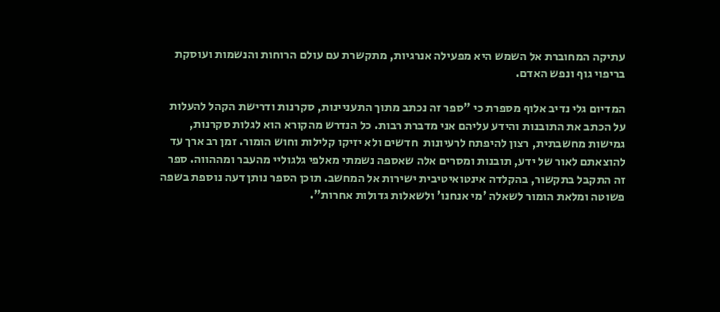עתיקה המחוברת אל השמש היא מפעילה אנרגיות, מתקשרת עם עולם הרוחות והנשמות ועוסקת בריפוי גוף ונפש האדם.

המדיום גלי נדיב אלוף מספרת כי "ספר זה נכתב מתוך התעניינות, סקרנות ודרישת הקהל להעלות על הכתב את התובנות והידע עליהם אני מדברת רבות. כל הנדרש מהקורא הוא לגלות סקרנות, גמישות מחשבתית, רצון להיפתח לרעיונות  חדשים ולא יזיקו קלילות וחוש הומור. זמן רב ארך עד להוצאתם לאור של ידע, תובנות ומסרים אלה שאספה נשמתי מאלפי גלגוליי מהעבר ומההווה. ספר זה התקבל בתקשור, בהקלדה אינטואיטיבית ישירות אל המחשב. תוכן הספר נותן דעה נוספת בשפה פשוטה ומלאת הומור לשאלה 'מי אנחנו' ולשאלות גדולות אחרות".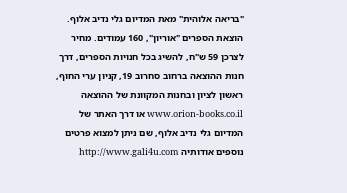"בריאה אלוהית" מאת המדיום גלי נדיב אלוף. הוצאת הספרים "אוריון", 160 עמודים. מחיר לצרכן 59 ש"ח, להשיג בכל חנויות הספרים, דרך חנות ההוצאה ברחוב סחרוב 19, קניון ערי החוף, ראשון לציון ובחנות המקוונת של ההוצאה www.orion-books.co.il או דרך האתר של המדיום גלי נדיב אלוף, שם ניתן למצוא פרטים נוספים אודותיה http://www.gali4u.com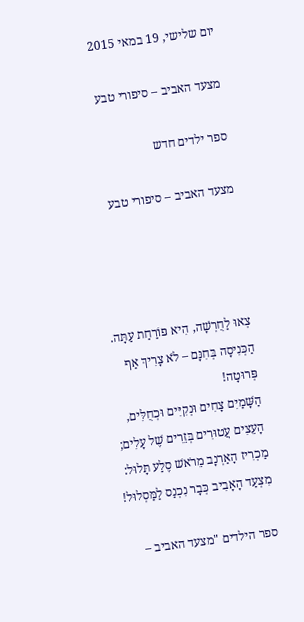יום שלישי, 19 במאי 2015

מצעד האביב – סיפורי טבע

ספר ילדים חדש

מצעד האביב – סיפורי טבע




צְאוּ לַחֻרְשָׁה, הִיא פּוֹרַחַת עַתָּה.
הַכְּנִיסָה בְּחִנָּם – לֹא צָרִיךְ אַף פְּרוּטָה!
הַשָּׁמַיִם צָחִים וּנְקִיִּים וּכְחֻלִּים,
הָעֵצִים עֲטוּרִים בְּזֵרִים שֶׁל עָלִים;
מַכְרִיז הָאַרְנָב מֵרֹאשׁ סֶלַע תָּלוּל:
מִצְעַד הָאָבִיב כְּבָר נִכְנַס לַמַּסְלוּל!

ספר הילדים "מצעד האביב –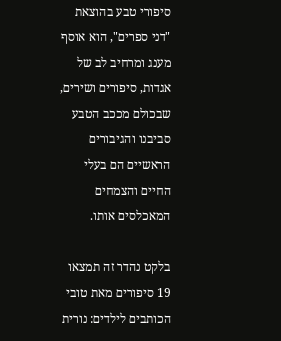סיפורי טבע בהוצאת "דני ספרים", הוא אוסף מענג ומרחיב לב של אגדות, סיפורים ושירים, שבכולם מככב הטבע סביבנו והגיבורים הראשיים הם בעלי החיים והצמחים המאכלסים אותו.

בלקט נהדר זה תמצאו 19 סיפורים מאת טובי הכותבים לילדים: נורית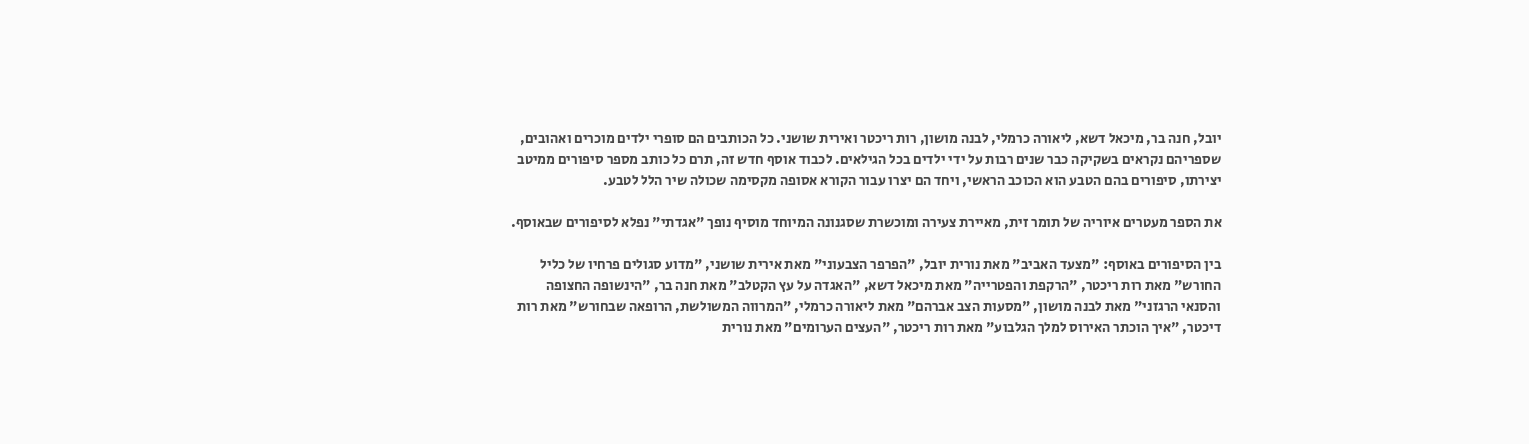יובל, חנה בר, מיכאל דשא, ליאורה כרמלי, לבנה מושון, רות ריכטר ואירית שושני. כל הכותבים הם סופרי ילדים מוכרים ואהובים, שספריהם נקראים בשקיקה כבר שנים רבות על ידי ילדים בכל הגילאים. לכבוד אוסף חדש זה, תרם כל כותב מספר סיפורים ממיטב יצירתו, סיפורים בהם הטבע הוא הכוכב הראשי, ויחד הם יצרו עבור הקורא אסופה מקסימה שכולה שיר הלל לטבע.

את הספר מעטרים איוריה של תומר זית, מאיירת צעירה ומוכשרת שסגנונה המיוחד מוסיף נופך "אגדתי" נפלא לסיפורים שבאוסף.

בין הסיפורים באוסף: "מצעד האביב" מאת נורית יובל, "הפרפר הצבעוני" מאת אירית שושני, "מדוע סגולים פרחיו של כליל החורש" מאת רות ריכטר, "הרקפת והפטרייה" מאת מיכאל דשא, "האגדה על עץ הקטלב" מאת חנה בר, "הינשופה החצופה והסנאי הרגזני" מאת לבנה מושון, "מסעות הצב אברהם" מאת ליאורה כרמלי, "המרווה המשולשת, הרופאה שבחורש" מאת רות דיכטר, "איך הוכתר האירוס למלך הגלבוע" מאת רות ריכטר, "העצים הערומים" מאת נורית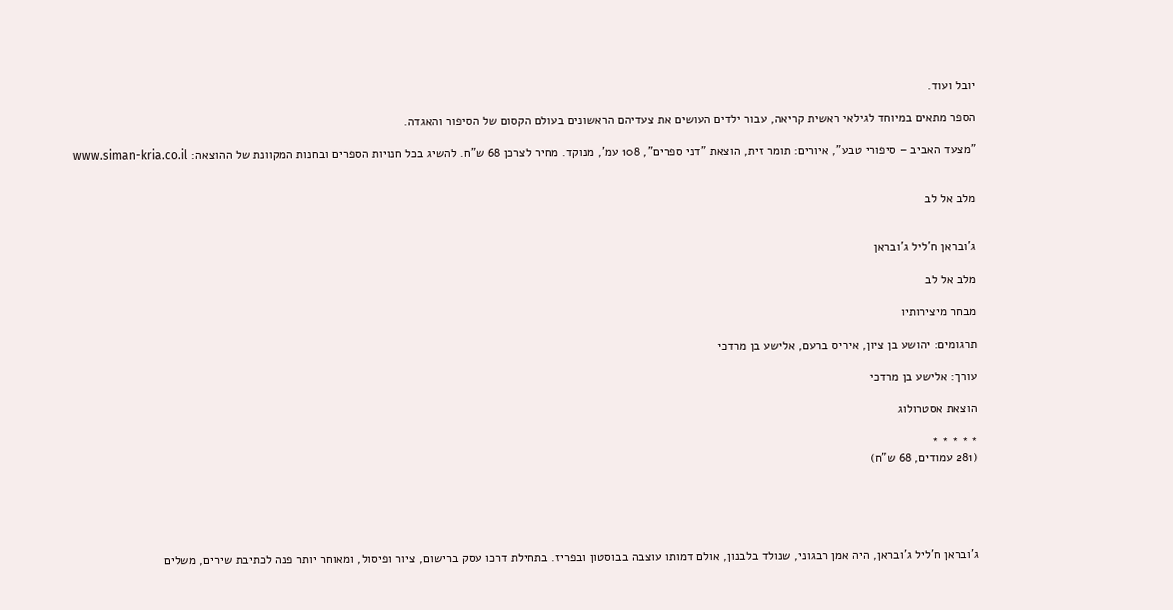יובל ועוד.

הספר מתאים במיוחד לגילאי ראשית קריאה, עבור ילדים העושים את צעדיהם הראשונים בעולם הקסום של הסיפור והאגדה.

"מצעד האביב – סיפורי טבע", איורים: תומר זית, הוצאת "דני ספרים", 108 עמ', מנוקד. מחיר לצרכן 68 ש"ח. להשיג בכל חנויות הספרים ובחנות המקוונת של ההוצאה: www.siman-kria.co.il


מלב אל לב


ג'ובראן ח'ליל ג'ובראן

מלב אל לב

מבחר מיצירותיו

תרגומים: יהושע בן ציון, איריס ברעם, אלישע בן מרדכי

עורך: אלישע בן מרדכי

הוצאת אסטרולוג

* * * * *
(281 עמודים, 68 ש"ח)





ג'ובראן ח'ליל ג'ובראן, היה אמן רבגוני, שנולד בלבנון, אולם דמותו עוצבה בבוסטון ובפריז. בתחילת דרכו עסק ברישום, ציור ופיסול, ומאוחר יותר פנה לכתיבת שירים, משלים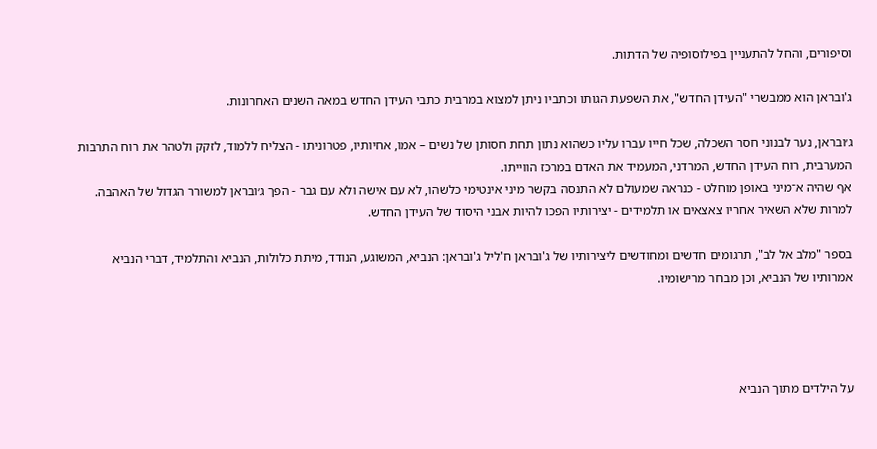וסיפורים, והחל להתעניין בפילוסופיה של הדתות.

ג'ובראן הוא ממבשרי "העידן החדש", את השפעת הגותו וכתביו ניתן למצוא במרבית כתבי העידן החדש במאה השנים האחרונות.

ג׳ובראן, נער לבנוני חסר השכלה, שכל חייו עברו עליו כשהוא נתון תחת חסותן של נשים – אמו, אחיותיו, פטרוניתו - הצליח ללמוד, לזקק ולטהר את רוח התרבות המערבית, רוח העידן החדש, המרדני, המעמיד את האדם במרכז הווייתו.
אף שהיה א־מיני באופן מוחלט - כנראה שמעולם לא התנסה בקשר מיני אינטימי כלשהו, לא עם אישה ולא עם גבר - הפך ג׳ובראן למשורר הגדול של האהבה.
למרות שלא השאיר אחריו צאצאים או תלמידים - יצירותיו הפכו להיות אבני היסוד של העידן החדש.

בספר "מלב אל לב", תרגומים חדשים ומחודשים ליצירותיו של ג'ובראן ח'ליל ג'ובראן: הנביא, המשוגע, הנודד, מיתת כלולות, הנביא והתלמיד, דברי הנביא אמרותיו של הנביא, וכן מבחר מרישומיו.




על הילדים מתוך הנביא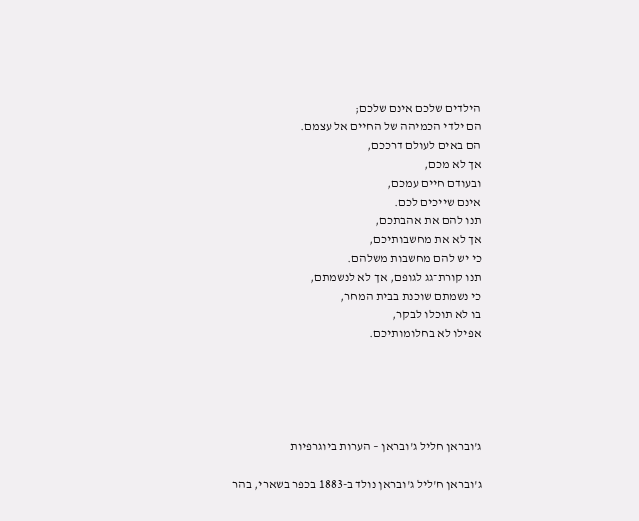הילדים שלכם אינם שלכם;
הם ילדי הכמיהה של החיים אל עצמם.
הם באים לעולם דרככם,
אך לא מכם,
ובעודם חיים עמכם,
אינם שייכים לכם.
תנו להם את אהבתכם,
אך לא את מחשבותיכם,
כי יש להם מחשבות משלהם.
תנו קורת־גג לגופם, אך לא לנשמתם,
כי נשמתם שוכנת בבית המחר,
בו לא תוכלו לבקר,
אפילו לא בחלומותיכם.





ג'ובראן חליל ג'ובראן – הערות ביוגרפיות

ג'ובראן ח'ליל ג'ובראן נולד ב-1883 בכפר בשארי, בהר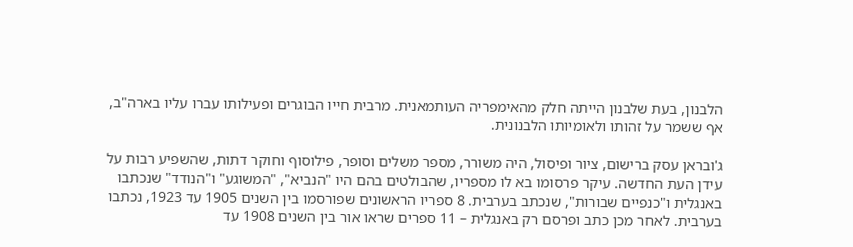הלבנון, בעת שלבנון הייתה חלק מהאימפריה העותמאנית. מרבית חייו הבוגרים ופעילותו עברו עליו בארה"ב, אף ששמר על זהותו ולאומיותו הלבנונית.

ג'ובראן עסק ברישום, ציור ופיסול, היה משורר, מספר משלים וסופר, פילוסוף וחוקר דתות, שהשפיע רבות על עידן העת החדשה. עיקר פרסומו בא לו מספריו, שהבולטים בהם היו "הנביא", "המשוגע" ו"הנודד" שנכתבו באנגלית ו"כנפיים שבורות", שנכתב בערבית. 8 ספריו הראשונים שפורסמו בין השנים 1905 עד 1923, נכתבו בערבית. לאחר מכן כתב ופרסם רק באנגלית – 11 ספרים שראו אור בין השנים 1908 עד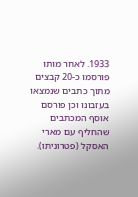1933. לאחר מותו פורסמו כ-20 קבצים מתוך כתבים שנמצאו בעזבונו וכן פורסם אוסף המכתבים שהחליף עם מארי האסקל (פטרוניתו).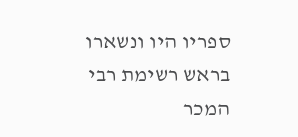ספריו היו ונשארו בראש רשימת רבי המכר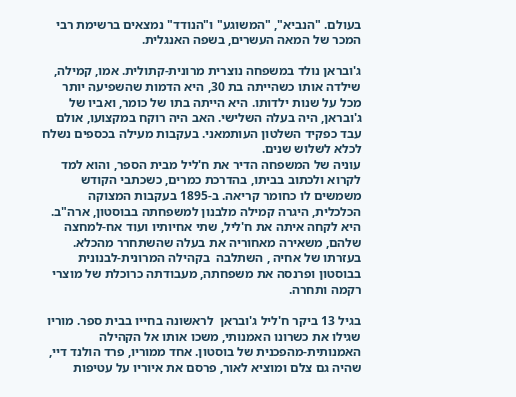בעולם. "הנביא", "המשוגע" ו"הנודד" נמצאים ברשימת רבי המכר של המאה העשרים, בשפה האנגלית.

ג'ובראן נולד במשפחה נוצרית מרונית-קתולית. אמו, קמילה, שילדה אותו כשהייתה בת 30, היא הדמות שהשפיעה יותר מכל על שנות ילדותו. היא הייתה בתו של כומר, ואביו של ג'ובראן, היה בעלה השלישי. האב היה רוקח במקצועו, אולם עבד כפקיד השלטון העותמאני. בעקבות מעילה בכספים נשלח לכלא לשלוש שנים.
עוניה של המשפחה הדיר את ח'ליל מבית הספר, והוא למד לקרוא ולכתוב בביתו, בהדרכת כמרים, כשכתבי הקודש משמשים לו כחומר קריאה. ב-1895 בעקבות המצוקה הכלכלית, היגרה קמילה מלבנון למשפחתה בבוסטון, ארה"ב. היא לקחה איתה את ח'ליל, שתי אחיותיו ועוד אח-למחצה שלהם, משאירה מאחוריה את בעלה שהשתחרר מהכלא. בעזרתו של אחיה , השתלבה  בקהילה המרונית-לבנונית בבוסטון ופרנסה את משפחתה, מעבודתה כרוכלת של מוצרי רקמה ותחרה.

בגיל 13 ביקר ח'ליל ג'ובראן  לראשונה בחייו בבית ספר. מוריו שגילו את כשרונו האמנותי, משכו אותו אל הקהילה האמנותית-מהפכנית של בוסטון. אחד ממוריו, פרד הולנד דיי, שהיה גם צלם ומוציא לאור, פרסם את איוריו על עטיפות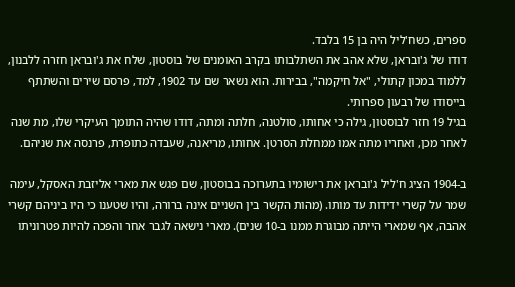ספרים, כשח'ליל היה בן 15 בלבד.
דודו של ג'ובראן, שלא אהב את השתלבותו בקרב האומנים של בוסטון, שלח את ג'ובראן חזרה ללבנון, ללמוד במכון קתולי, "אל חיקמה", בבירות. הוא נשאר שם עד 1902, למד, פרסם שירים והשתתף בייסודו של רבעון ספרותי.
בגיל 19 חזר לבוסטון, גילה כי אחותו, סולטנה, חלתה ומתה, דודו שהיה התומך העיקרי שלו, מת שנה לאחר מכן, ואחריו מתה אמו ממחלת הסרטן. אחותו, מריאנה, שעבדה כתופרת, פרנסה את שניהם.

ב-1904 הציג ח'ליל ג'ובראן את רישומיו בתערוכה בבוסטון, שם פגש את מארי אליזבת האסקל, עימה שמר על קשרי ידידות עד מותו. (מהות הקשר בין השניים אינה ברורה, והיו שטענו כי היו ביניהם קשרי אהבה, אף שמארי הייתה מבוגרת ממנו ב-10 שנים). מארי נישאה לגבר אחר והפכה להיות פטרוניתו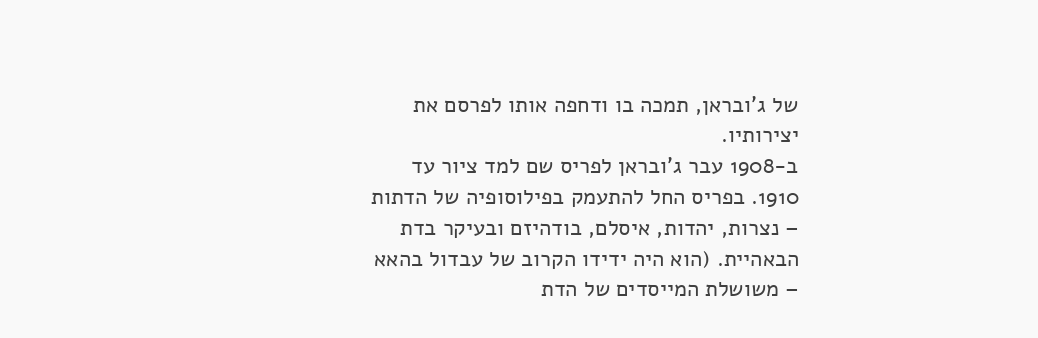של ג'ובראן, תמכה בו ודחפה אותו לפרסם את יצירותיו.
ב-1908 עבר ג'ובראן לפריס שם למד ציור עד 1910. בפריס החל להתעמק בפילוסופיה של הדתות – נצרות, יהדות, איסלם, בודהיזם ובעיקר בדת הבאהיית. (הוא היה ידידו הקרוב של עבדול בהאא – משושלת המייסדים של הדת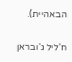הבאהיית).

ח'ליל ג'ובראן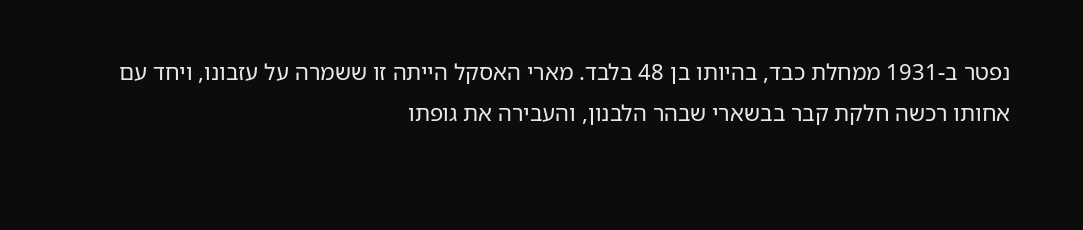נפטר ב-1931 ממחלת כבד, בהיותו בן 48 בלבד. מארי האסקל הייתה זו ששמרה על עזבונו, ויחד עם אחותו רכשה חלקת קבר בבשארי שבהר הלבנון, והעבירה את גופתו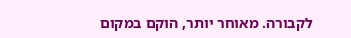לקבורה. מאוחר יותר, הוקם במקום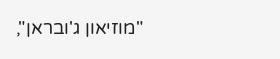"מוזיאון ג'ובראן",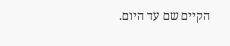הקיים שם עד היום.